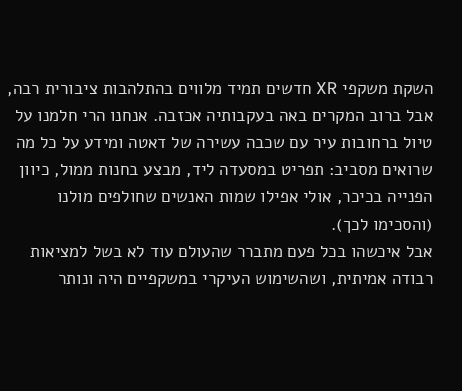השקת משקפי XR חדשים תמיד מלווים בהתלהבות ציבורית רבה, אבל ברוב המקרים באה בעקבותיה אכזבה. אנחנו הרי חלמנו על טיול ברחובות עיר עם שכבה עשירה של דאטה ומידע על כל מה שרואים מסביב: תפריט במסעדה ליד, מבצע בחנות ממול, כיוון הפנייה בכיכר, אולי אפילו שמות האנשים שחולפים מולנו (והסכימו לכך).
אבל איכשהו בכל פעם מתברר שהעולם עוד לא בשל למציאות רבודה אמיתית, ושהשימוש העיקרי במשקפיים היה ונותר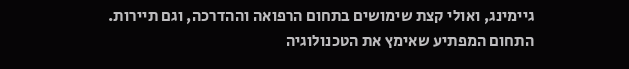גיימינג, ואולי קצת שימושים בתחום הרפואה וההדרכה, וגם תיירות.
התחום המפתיע שאימץ את הטכנולוגיה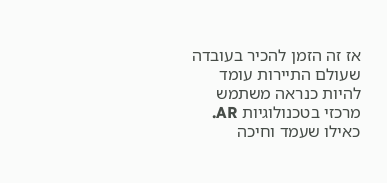אז זה הזמן להכיר בעובדה שעולם התיירות עומד להיות כנראה משתמש מרכזי בטכנולוגיות AR. כאילו שעמד וחיכה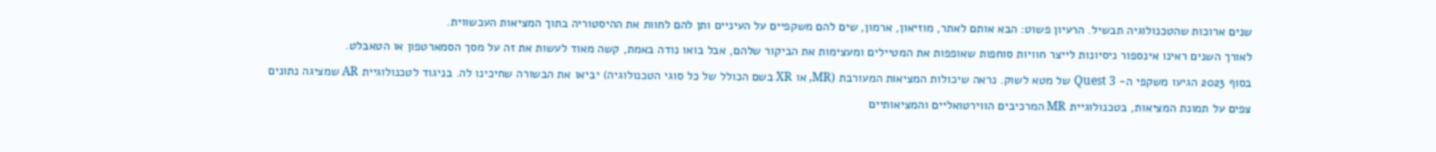שנים ארוכות שהטכנולוגיה תבשיל. הרעיון פשוט: הבא אותם לאתר, מוזיאון, ארמון, שים להם משקפיים על העיניים ותן להם לחוות את ההיסטוריה בתוך המציאות העכשווית.
לאורך השנים ראינו אינספור ניסיונות לייצר חוויות סוחפות שאופפות את המטיילים ומעצימות את הביקור שלהם, אבל בואו נודה באמת, קשה מאוד לעשות את זה על מסך הסמארטפון או הטאבלט.
בסוף 2023 הגיעו משקפי ה- Quest 3 של מטא לשוק. נראה שיכולות המציאות המעורבת (MR, או XR בשם הכולל של כל סוגי הטכנולוגיה) יביאו את הבשורה שחיכינו לה. בניגוד לטכנולוגיית AR שמציגה נתונים צפים על תמונת המציאות, בטכנולוגיית MR המרכיבים הווירטואליים והמציאותיים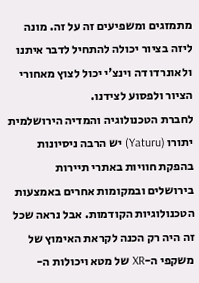מתמזגים ומשפיעים זה על זה. מונה ליזה בציור יכולה להתחיל לדבר איתנו ולאונרדו דה וינצ'י יכול לצוץ מאחורי הציור ולפסוע לצידנו.
לחברת הטכנולוגיה והמדיה הירושלמית יתורו (Yaturu) יש הרבה ניסיונות בהפקת חוויות באתרי תיירות בירושלים ובמקומות אחרים באמצעות הטכנולוגיות הקודמות. אבל נראה שכל זה היה רק הכנה לקראת האימוץ של משקפי ה-XR של מטא ויכולות ה-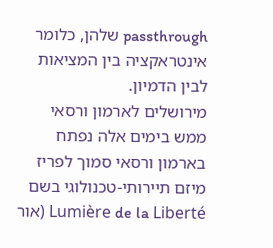passthrough שלהן, כלומר אינטראקציה בין המציאות לבין הדמיון.
מירושלים לארמון ורסאי
ממש בימים אלה נפתח בארמון ורסאי סמוך לפריז מיזם תיירותי-טכנולוגי בשם Lumière de la Liberté (אור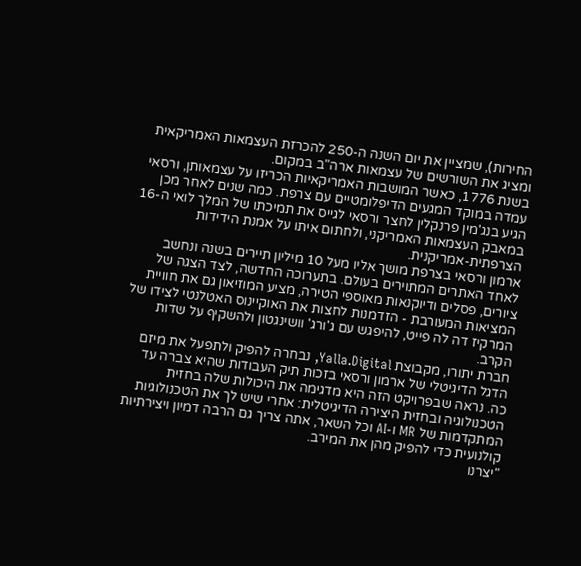החירות), שמציין את יום השנה ה-250 להכרזת העצמאות האמריקאית ומציג את השורשים של עצמאות ארה"ב במקום.
בשנת 1776, כאשר המושבות האמריקאיות הכריזו על עצמאותן, ורסאי עמדה במוקד המגעים הדיפלומטיים עם צרפת. כמה שנים לאחר מכן הגיע בנג'מין פרנקלין לחצר ורסאי לגייס את תמיכתו של המלך לואי ה-16 במאבק העצמאות האמריקני, ולחתום איתו על אמנת הידידות הצרפתית-אמריקנית.
ארמון ורסאי בצרפת מושך אליו מעל 10 מיליון תיירים בשנה ונחשב לאחד האתרים המתוירים בעולם. בתערוכה החדשה, לצד הצגה של ציורים, פסלים ודיוקנאות מאוספי הטירה, מציע המוזיאון גם את חוויית המציאות המעורבת - הזדמנות לחצות את האוקיינוס האטלנטי לצידו של המרקיז דה לה פייט, להיפגש עם ג'ורג' וושינגטון ולהשקיף על שדות הקרב.
חברת יתורו, מקבוצת Yalla.Digital, נבחרה להפיק ולתפעל את מיזם הדגל הדיגיטלי של ארמון ורסאי בזכות תיק העבודות שהיא צברה עד כה. נראה שבפרויקט הזה היא מדגימה את היכולות שלה בחזית הטכנולוגיה ובחזית היצירה הדיגיטלית: אחרי שיש לך את הטכנולוגיות המתקדמות של MR ו-AI וכל השאר, אתה צריך גם הרבה דמיון ויצירתיות קולנועית כדי להפיק מהן את המירב.
"יצרנו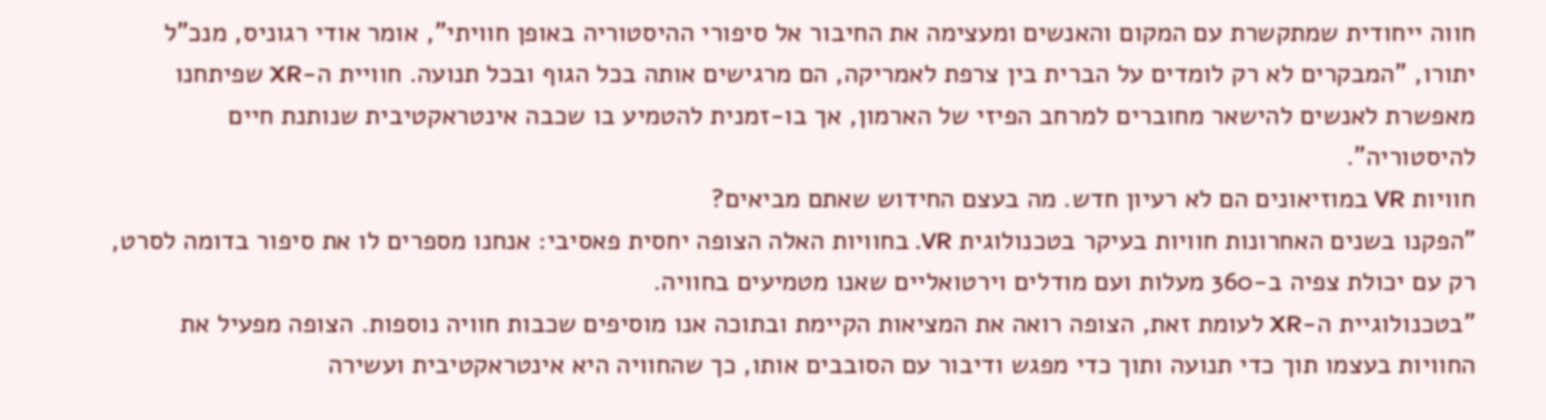חווה ייחודית שמתקשרת עם המקום והאנשים ומעצימה את החיבור אל סיפורי ההיסטוריה באופן חוויתי", אומר אודי רגוניס, מנכ"ל יתורו, "המבקרים לא רק לומדים על הברית בין צרפת לאמריקה, הם מרגישים אותה בכל הגוף ובכל תנועה. חוויית ה-XR שפיתחנו מאפשרת לאנשים להישאר מחוברים למרחב הפיזי של הארמון, אך בו-זמנית להטמיע בו שכבה אינטראקטיבית שנותנת חיים להיסטוריה".
חוויות VR במוזיאונים הם לא רעיון חדש. מה בעצם החידוש שאתם מביאים?
"הפקנו בשנים האחרונות חוויות בעיקר בטכנולוגית VR. בחוויות האלה הצופה יחסית פאסיבי: אנחנו מספרים לו את סיפור בדומה לסרט, רק עם יכולת צפיה ב-360 מעלות ועם מודלים וירטואליים שאנו מטמיעים בחוויה.
"בטכנולוגיית ה-XR לעומת זאת, הצופה רואה את המציאות הקיימת ובתוכה אנו מוסיפים שכבות חוויה נוספות. הצופה מפעיל את החוויות בעצמו תוך כדי תנועה ותוך כדי מפגש ודיבור עם הסובבים אותו, כך שהחוויה היא אינטראקטיבית ועשירה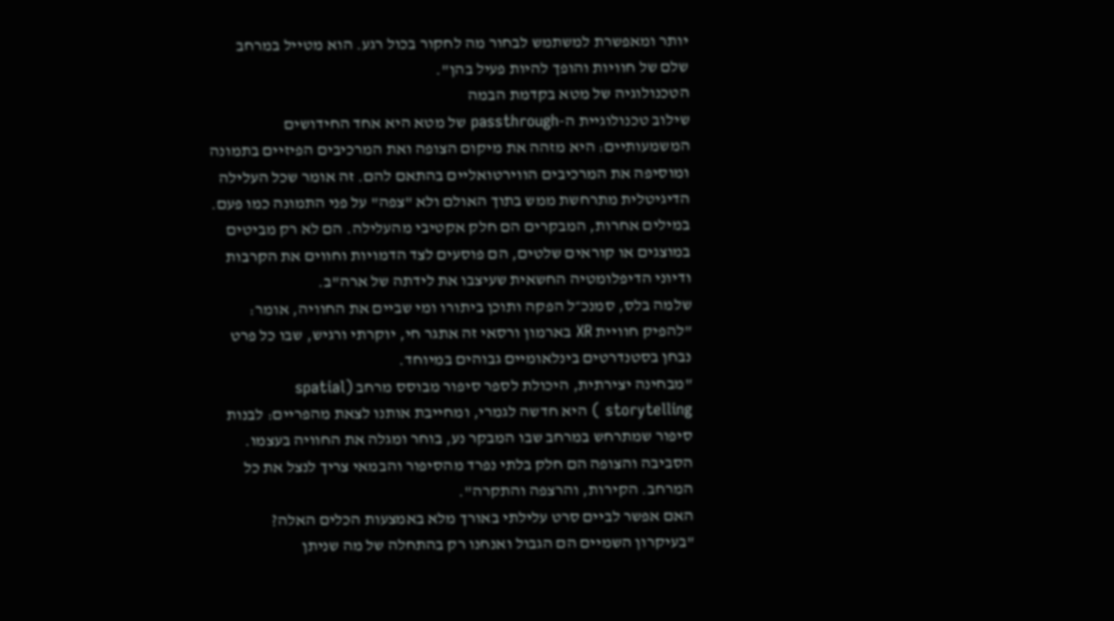יותר ומאפשרת למשתמש לבחור מה לחקור בכול רגע. הוא מטייל במרחב שלם של חוויות והופך להיות פעיל בהן".
הטכנולוגיה של מטא בקדמת הבמה
שילוב טכנולוגיית ה-passthrough של מטא היא אחד החידושים המשמעותיים: היא מזהה את מיקום הצופה ואת המרכיבים הפיזיים בתמונה ומוסיפה את המרכיבים הווירטואליים בהתאם להם. זה אומר שכל העלילה הדיגיטלית מתרחשת ממש בתוך האולם ולא "צפה" על פני התמונה כמו פעם.
במילים אחרות, המבקרים הם חלק אקטיבי מהעלילה. הם לא רק מביטים במוצגים או קוראים שלטים, הם פוסעים לצד הדמויות וחווים את הקרבות ודיוני הדיפלומטיה החשאית שעיצבו את לידתה של ארה"ב.
שלמה בלס, סמנכ״ל הפקה ותוכן ביתורו ומי שביים את החוויה, אומר: "להפיק חוויית XR בארמון ורסאי זה אתגר חי, יוקרתי ורגיש, שבו כל פרט נבחן בסטנדרטים בינלאומיים גבוהים במיוחד.
"מבחינה יצירתית, היכולת לספר סיפור מבוסס מרחב (spatial storytelling ) היא חדשה לגמרי, ומחייבת אותנו לצאת מהפריים: לבנות סיפור שמתרחש במרחב שבו המבקר נע, בוחר ומגלה את החוויה בעצמו. הסביבה והצופה הם חלק בלתי נפרד מהסיפור והבמאי צריך לנצל את כל המרחב. הקירות, והרצפה והתקרה".
האם אפשר לביים סרט עלילתי באורך מלא באמצעות הכלים האלה?
"בעיקרון השמיים הם הגבול ואנחנו רק בהתחלה של מה שניתן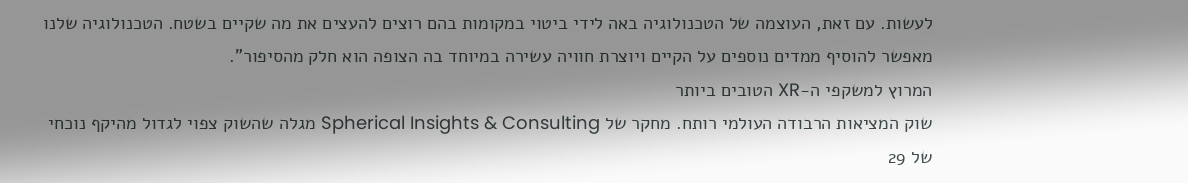לעשות. עם זאת, העוצמה של הטכנולוגיה באה לידי ביטוי במקומות בהם רוצים להעצים את מה שקיים בשטח. הטכנולוגיה שלנו מאפשר להוסיף ממדים נוספים על הקיים ויוצרת חוויה עשירה במיוחד בה הצופה הוא חלק מהסיפור".
המרוץ למשקפי ה-XR הטובים ביותר
שוק המציאות הרבודה העולמי רותח. מחקר של Spherical Insights & Consulting מגלה שהשוק צפוי לגדול מהיקף נוכחי של 29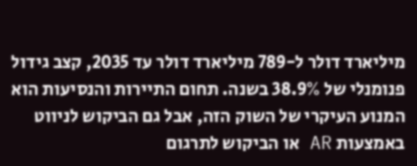מיליארד דולר ל-789 מיליארד דולר עד 2035, קצב גידול פנומנלי של 38.9% בשנה. תחום התיירות והנסיעות הוא המנוע העיקרי של השוק הזה, אבל גם הביקוש לניווט באמצעות AR או הביקוש לתרגום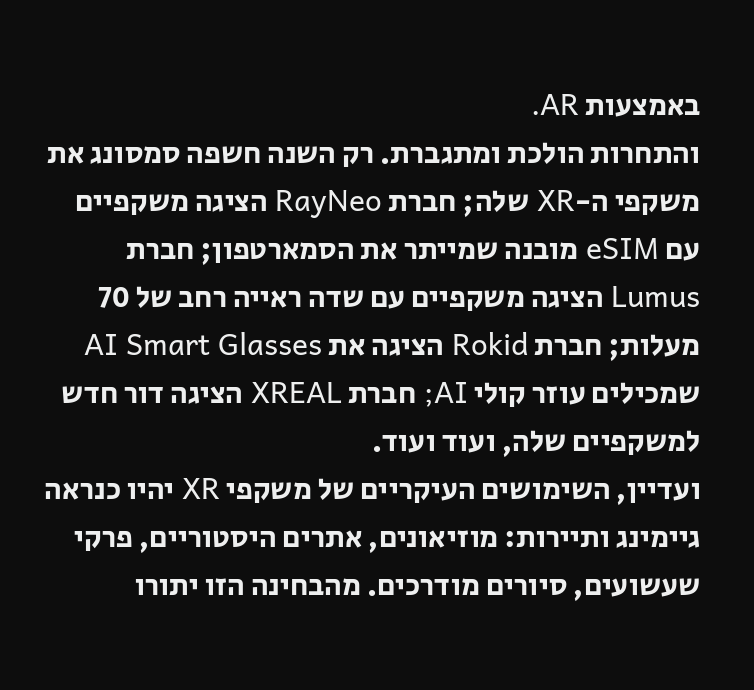באמצעות AR.
והתחרות הולכת ומתגברת. רק השנה חשפה סמסונג את משקפי ה-XR שלה; חברת RayNeo הציגה משקפיים עם eSIM מובנה שמייתר את הסמארטפון; חברת Lumus הציגה משקפיים עם שדה ראייה רחב של 70 מעלות; חברת Rokid הציגה את AI Smart Glasses שמכילים עוזר קולי AI; חברת XREAL הציגה דור חדש למשקפיים שלה, ועוד ועוד.
ועדיין, השימושים העיקריים של משקפי XR יהיו כנראה גיימינג ותיירות: מוזיאונים, אתרים היסטוריים, פרקי שעשועים, סיורים מודרכים. מהבחינה הזו יתורו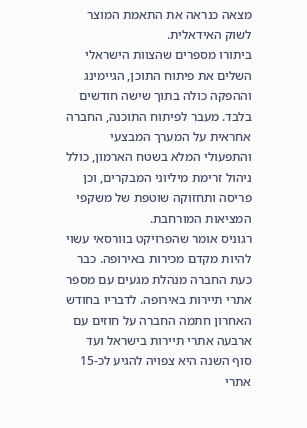מצאה כנראה את התאמת המוצר לשוק האידאלית.
ביתורו מספרים שהצוות הישראלי השלים את פיתוח התוכן, הגיימינג וההפקה כולה בתוך שישה חודשים בלבד. מעבר לפיתוח התוכנה, החברה אחראית על המערך המבצעי והתפעולי המלא בשטח הארמון, כולל ניהול זרימת מיליוני המבקרים, וכן פריסה ותחזוקה שוטפת של משקפי המציאות המורחבת.
רגוניס אומר שהפרויקט בוורסאי עשוי להיות מקדם מכירות באירופה. כבר כעת החברה מנהלת מגעים עם מספר אתרי תיירות באירופה. לדבריו בחודש האחרון חתמה החברה על חוזים עם ארבעה אתרי תיירות בישראל ועד סוף השנה היא צפויה להגיע לכ-15 אתרי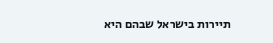תיירות בישראל שבהם היא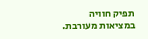תפיק חוויה במציאות מעורבת.